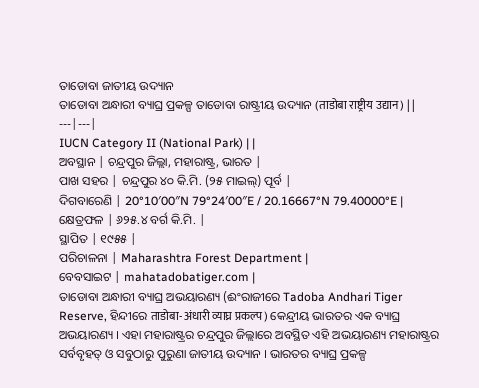ତାଡୋବା ଜାତୀୟ ଉଦ୍ୟାନ
ତାଡୋବା ଅନ୍ଧାରୀ ବ୍ୟାଘ୍ର ପ୍ରକଳ୍ପ ତାଡୋବା ରାଷ୍ଟ୍ରୀୟ ଉଦ୍ୟାନ (ताडोबा राष्ट्रीय उद्यान) | |
---|---|
IUCN Category II (National Park) | |
ଅବସ୍ଥାନ | ଚନ୍ଦ୍ରପୁର ଜିଲ୍ଲା, ମହାରାଷ୍ଟ୍ର, ଭାରତ |
ପାଖ ସହର | ଚନ୍ଦ୍ରପୁର ୪୦ କି.ମି. (୨୫ ମାଇଲ୍) ପୂର୍ବ |
ଦିଗବାରେଣି | 20°10′00″N 79°24′00″E / 20.16667°N 79.40000°E |
କ୍ଷେତ୍ରଫଳ | ୬୨୫.୪ ବର୍ଗ କି.ମି. |
ସ୍ଥାପିତ | ୧୯୫୫ |
ପରିଚାଳନା | Maharashtra Forest Department |
ବେବସାଇଟ | mahatadobatiger.com |
ତାଡୋବା ଅନ୍ଧାରୀ ବ୍ୟାଘ୍ର ଅଭୟାରଣ୍ୟ (ଈଂରାଜୀରେ Tadoba Andhari Tiger Reserve, ହିନ୍ଦୀରେ ताडोबा-अंधारी व्याघ्र प्रकल्प) କେନ୍ଦ୍ରୀୟ ଭାରତର ଏକ ବ୍ୟାଘ୍ର ଅଭୟାରଣ୍ୟ । ଏହା ମହାରାଷ୍ଟ୍ରର ଚନ୍ଦ୍ରପୁର ଜିଲ୍ଲାରେ ଅବସ୍ଥିତ ଏହି ଅଭୟାରଣ୍ୟ ମହାରାଷ୍ଟ୍ରର ସର୍ବବୃହତ୍ ଓ ସବୁଠାରୁ ପୁରୁଣା ଜାତୀୟ ଉଦ୍ୟାନ । ଭାରତର ବ୍ୟାଘ୍ର ପ୍ରକଳ୍ପ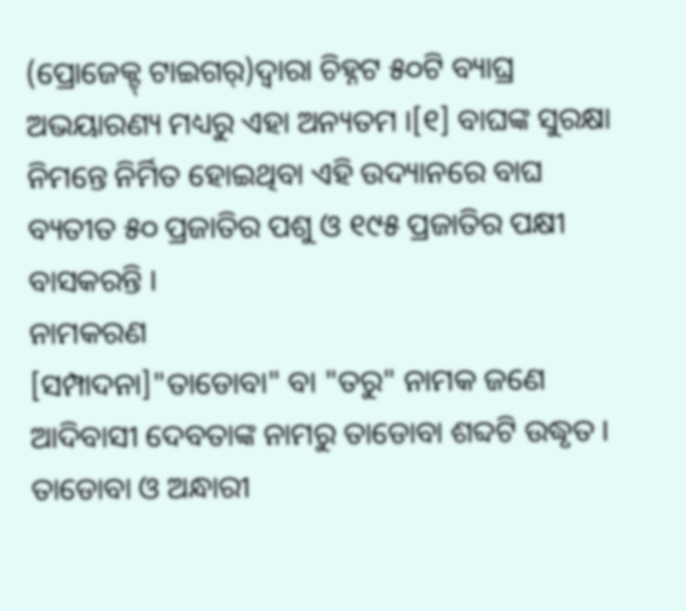(ପ୍ରୋଜେକ୍ଟ୍ ଟାଇଗର୍)ଦ୍ୱାରା ଚିହ୍ନଟ ୫୦ଟି ବ୍ୟାଘ୍ର ଅଭୟାରଣ୍ୟ ମଧ୍ୟରୁ ଏହା ଅନ୍ୟତମ ।[୧] ବାଘଙ୍କ ସୁରକ୍ଷା ନିମନ୍ତେ ନିର୍ମିତ ହୋଇଥିବା ଏହି ଉଦ୍ୟାନରେ ବାଘ ବ୍ୟତୀତ ୫୦ ପ୍ରଜାତିର ପଶୁ ଓ ୧୯୫ ପ୍ରଜାତିର ପକ୍ଷୀ ବାସକରନ୍ତି ।
ନାମକରଣ
[ସମ୍ପାଦନା]"ତାଡୋବା" ବା "ତରୁ" ନାମକ ଜଣେ ଆଦିବାସୀ ଦେବତାଙ୍କ ନାମରୁ ତାଡୋବା ଶବ୍ଦଟି ଉଦ୍ଧୃତ । ତାଡୋବା ଓ ଅନ୍ଧାରୀ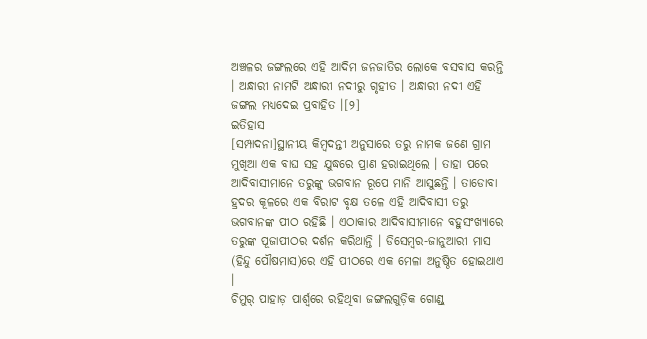ଅଞ୍ଚଳର ଜଙ୍ଗଲରେ ଏହି ଆଦିମ ଜନଜାତିର ଲୋକେ ବସବାସ କରନ୍ତି । ଅନ୍ଧାରୀ ନାମଟି ଅନ୍ଧାରୀ ନଦୀରୁ ଗୃହୀତ । ଅନ୍ଧାରୀ ନଦୀ ଏହି ଜଙ୍ଗଲ ମଧ୍ୟଦେଇ ପ୍ରବାହିତ ।[୨]
ଇତିହାସ
[ସମ୍ପାଦନା]ସ୍ଥାନୀୟ କିମ୍ବଦନ୍ତୀ ଅନୁସାରେ ତରୁ ନାମକ ଜଣେ ଗ୍ରାମ ମୁଖିଆ ଏକ ବାଘ ସହ ଯୁଦ୍ଧରେ ପ୍ରାଣ ହରାଇଥିଲେ । ତାହା ପରେ ଆଦିବାସୀମାନେ ତରୁଙ୍କୁ ଭଗବାନ ରୂପେ ମାନି ଆସୁଛନ୍ତି । ତାଡୋବା ହ୍ରଦର କୂଳରେ ଏକ ବିରାଟ ବୃକ୍ଷ ତଳେ ଏହି ଆଦିବାସୀ ତରୁ ଭଗବାନଙ୍କ ପୀଠ ରହିଛି । ଏଠାକାର ଆଦିବାସୀମାନେ ବହୁସଂଖ୍ୟାରେ ତରୁଙ୍କ ପୂଜାପୀଠର ଦର୍ଶନ କରିଥାନ୍ତି । ଡିସେମ୍ବର-ଜାନୁଆରୀ ମାସ (ହିନ୍ଦୁ ପୌଷମାସ)ରେ ଏହି ପୀଠରେ ଏକ ମେଳା ଅନୁଷ୍ଠିତ ହୋଇଥାଏ ।
ଚିମୁର୍ ପାହାଡ଼ ପାର୍ଶ୍ୱରେ ରହିଥିବା ଜଙ୍ଗଲଗୁଡ଼ିକ ଗୋଣ୍ଡ୍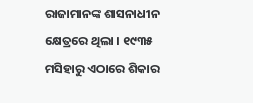ରାଜାମାନଙ୍କ ଶାସନାଧୀନ କ୍ଷେତ୍ରରେ ଥିଲା । ୧୯୩୫ ମସିହାରୁ ଏଠାରେ ଶିକାର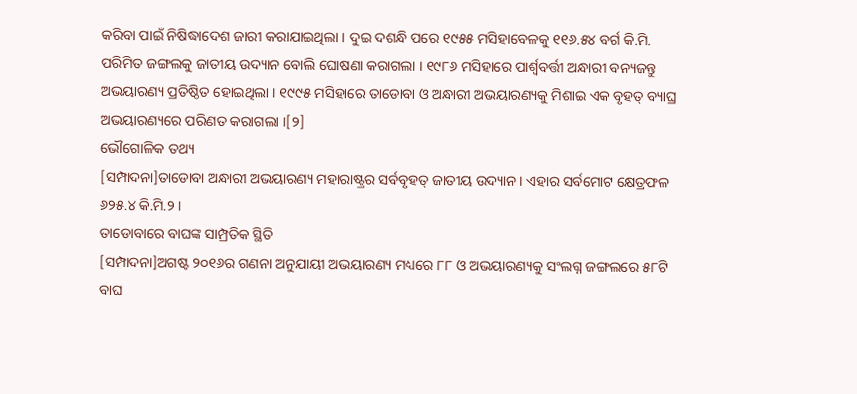କରିବା ପାଇଁ ନିଷିଦ୍ଧାଦେଶ ଜାରୀ କରାଯାଇଥିଲା । ଦୁଇ ଦଶନ୍ଧି ପରେ ୧୯୫୫ ମସିହାବେଳକୁ ୧୧୬.୫୪ ବର୍ଗ କି.ମି. ପରିମିତ ଜଙ୍ଗଲକୁ ଜାତୀୟ ଉଦ୍ୟାନ ବୋଲି ଘୋଷଣା କରାଗଲା । ୧୯୮୬ ମସିହାରେ ପାର୍ଶ୍ୱବର୍ତ୍ତୀ ଅନ୍ଧାରୀ ବନ୍ୟଜନ୍ତୁ ଅଭୟାରଣ୍ୟ ପ୍ରତିଷ୍ଠିତ ହୋଇଥିଲା । ୧୯୯୫ ମସିହାରେ ତାଡୋବା ଓ ଅନ୍ଧାରୀ ଅଭୟାରଣ୍ୟକୁ ମିଶାଇ ଏକ ବୃହତ୍ ବ୍ୟାଘ୍ର ଅଭୟାରଣ୍ୟରେ ପରିଣତ କରାଗଲା ।[୨]
ଭୌଗୋଳିକ ତଥ୍ୟ
[ସମ୍ପାଦନା]ତାଡୋବା ଅନ୍ଧାରୀ ଅଭୟାରଣ୍ୟ ମହାରାଷ୍ଟ୍ରର ସର୍ବବୃହତ୍ ଜାତୀୟ ଉଦ୍ୟାନ । ଏହାର ସର୍ବମୋଟ କ୍ଷେତ୍ରଫଳ ୬୨୫.୪ କି.ମି.୨ ।
ତାଡୋବାରେ ବାଘଙ୍କ ସାମ୍ପ୍ରତିକ ସ୍ଥିତି
[ସମ୍ପାଦନା]ଅଗଷ୍ଟ ୨୦୧୬ର ଗଣନା ଅନୁଯାୟୀ ଅଭୟାରଣ୍ୟ ମଧ୍ୟରେ ୮୮ ଓ ଅଭୟାରଣ୍ୟକୁ ସଂଲଗ୍ନ ଜଙ୍ଗଲରେ ୫୮ଟି ବାଘ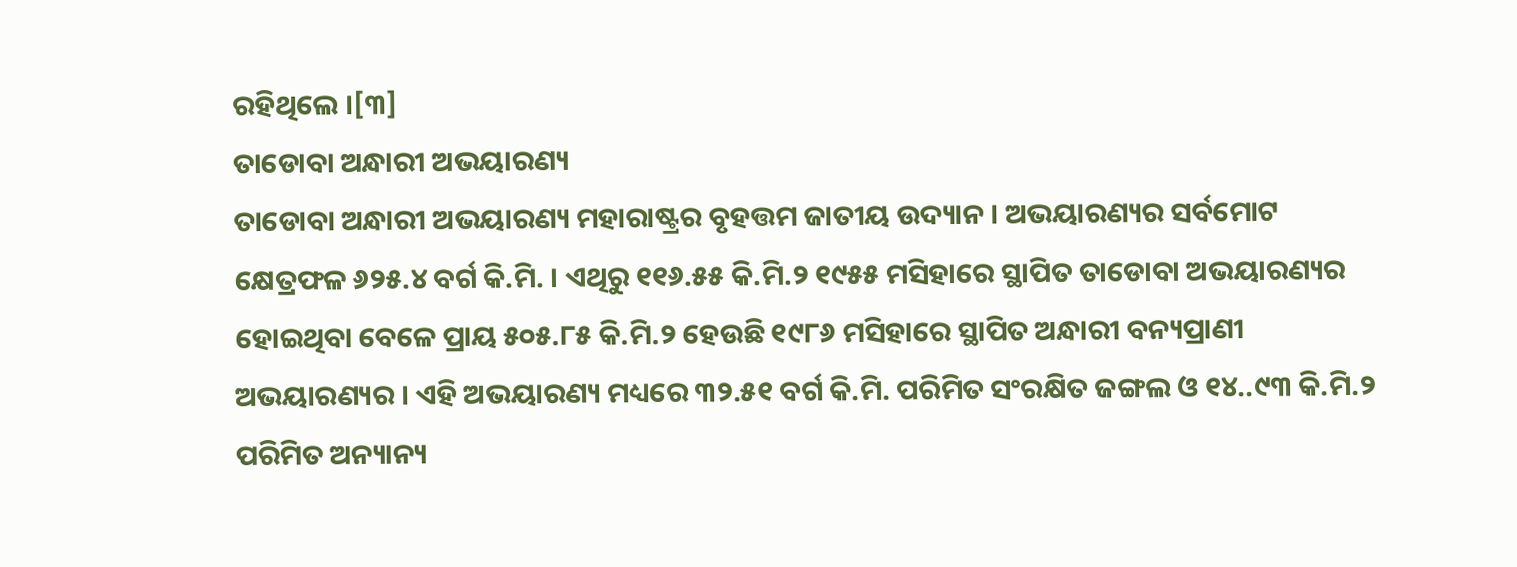ରହିଥିଲେ ।[୩]
ତାଡୋବା ଅନ୍ଧାରୀ ଅଭୟାରଣ୍ୟ
ତାଡୋବା ଅନ୍ଧାରୀ ଅଭୟାରଣ୍ୟ ମହାରାଷ୍ଟ୍ରର ବୃହତ୍ତମ ଜାତୀୟ ଉଦ୍ୟାନ । ଅଭୟାରଣ୍ୟର ସର୍ବମୋଟ କ୍ଷେତ୍ରଫଳ ୬୨୫.୪ ବର୍ଗ କି.ମି. । ଏଥିରୁ ୧୧୬.୫୫ କି.ମି.୨ ୧୯୫୫ ମସିହାରେ ସ୍ଥାପିତ ତାଡୋବା ଅଭୟାରଣ୍ୟର ହୋଇଥିବା ବେଳେ ପ୍ରାୟ ୫୦୫.୮୫ କି.ମି.୨ ହେଉଛି ୧୯୮୬ ମସିହାରେ ସ୍ଥାପିତ ଅନ୍ଧାରୀ ବନ୍ୟପ୍ରାଣୀ ଅଭୟାରଣ୍ୟର । ଏହି ଅଭୟାରଣ୍ୟ ମଧ୍ୟରେ ୩୨.୫୧ ବର୍ଗ କି.ମି. ପରିମିତ ସଂରକ୍ଷିତ ଜଙ୍ଗଲ ଓ ୧୪..୯୩ କି.ମି.୨ ପରିମିତ ଅନ୍ୟାନ୍ୟ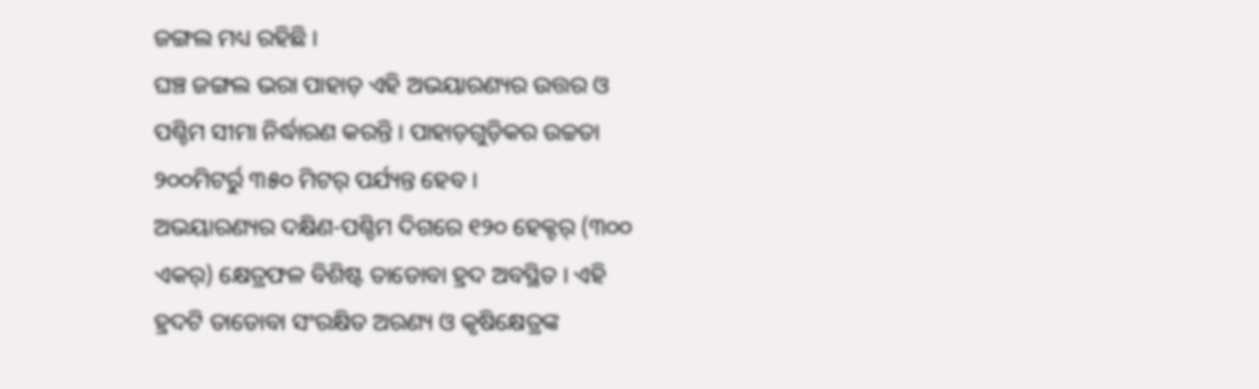ଜଙ୍ଗଲ ମଧ୍ୟ ରହିଛି ।
ଘଞ୍ଚ ଜଙ୍ଗଲ ଭରା ପାହାଡ଼ ଏହି ଅଭୟାରଣ୍ୟର ଉତ୍ତର ଓ ପଶ୍ଚିମ ସୀମା ନିର୍ଦ୍ଧାରଣ କରନ୍ତି । ପାହାଡ଼ଗୁଡ଼ିକର ଉଚ୍ଚତା ୨୦୦ମିଟର୍ରୁ ୩୫୦ ମିଟର୍ ପର୍ଯ୍ୟନ୍ତ ହେବ ।
ଅଭୟାରଣ୍ୟର ଦକ୍ଷିଣ-ପଶ୍ଚିମ ଦିଗରେ ୧୨୦ ହେକ୍ଟର୍ (୩୦୦ ଏକର୍) କ୍ଷେତ୍ରଫଳ ବିଶିଷ୍ଟ ତାଡୋବା ହ୍ରଦ ଅବସ୍ଥିତ । ଏହି ହ୍ରଦଟି ତାଡୋବା ସଂରକ୍ଷିତ ଅରଣ୍ୟ ଓ କୃଷିକ୍ଷେତ୍ରଙ୍କ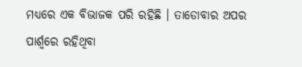ମଧ୍ୟରେ ଏକ ବିଭାଜକ ପରି ରହିଛି । ତାଡୋବାର ଅପର ପାର୍ଶ୍ୱରେ ରହିଥିବା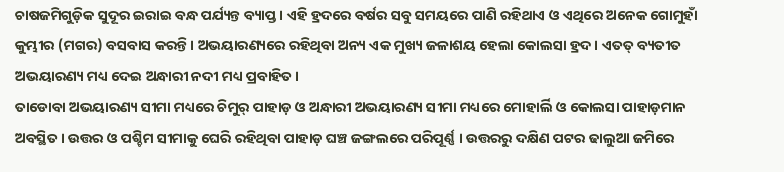ଚାଷଜମିଗୁଡ଼ିକ ସୁଦୂର ଇରାଇ ବନ୍ଧ ପର୍ଯ୍ୟନ୍ତ ବ୍ୟାପ୍ତ । ଏହି ହ୍ରଦରେ ବର୍ଷର ସବୁ ସମୟରେ ପାଣି ରହିଥାଏ ଓ ଏଥିରେ ଅନେକ ଗୋମୁହାଁ କୁମ୍ଭୀର (ମଗର) ବସବାସ କରନ୍ତି । ଅଭୟାରଣ୍ୟରେ ରହିଥିବା ଅନ୍ୟ ଏକ ମୁଖ୍ୟ ଜଳାଶୟ ହେଲା କୋଲସା ହ୍ରଦ । ଏତତ୍ ବ୍ୟତୀତ ଅଭୟାରଣ୍ୟ ମଧ୍ୟ ଦେଇ ଅନ୍ଧାରୀ ନଦୀ ମଧ୍ୟ ପ୍ରବାହିତ ।
ତାଡୋବା ଅଭୟାରଣ୍ୟ ସୀମା ମଧ୍ୟରେ ଚିମୁର୍ ପାହାଡ଼ ଓ ଅନ୍ଧାରୀ ଅଭୟାରଣ୍ୟ ସୀମା ମଧ୍ୟରେ ମୋହାର୍ଲି ଓ କୋଲସା ପାହାଡ଼ମାନ ଅବସ୍ଥିତ । ଉତ୍ତର ଓ ପଶ୍ଚିମ ସୀମାକୁ ଘେରି ରହିଥିବା ପାହାଡ଼ ଘଞ୍ଚ ଜଙ୍ଗଲରେ ପରିପୂର୍ଣ୍ଣ । ଉତ୍ତରରୁ ଦକ୍ଷିଣ ପଟର ଢାଲୁଆ ଜମିରେ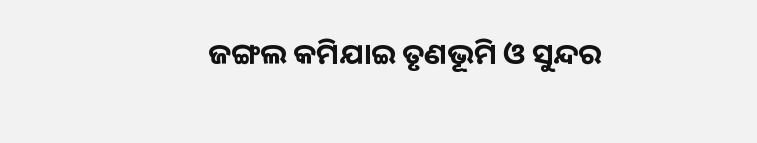ଜଙ୍ଗଲ କମିଯାଇ ତୃଣଭୂମି ଓ ସୁନ୍ଦର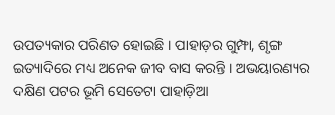ଉପତ୍ୟକାର ପରିଣତ ହୋଇଛି । ପାହାଡ଼ର ଗୁମ୍ଫା, ଶୃଙ୍ଗ ଇତ୍ୟାଦିରେ ମଧ୍ୟ ଅନେକ ଜୀବ ବାସ କରନ୍ତି । ଅଭୟାରଣ୍ୟର ଦକ୍ଷିଣ ପଟର ଭୂମି ସେତେଟା ପାହାଡ଼ିଆ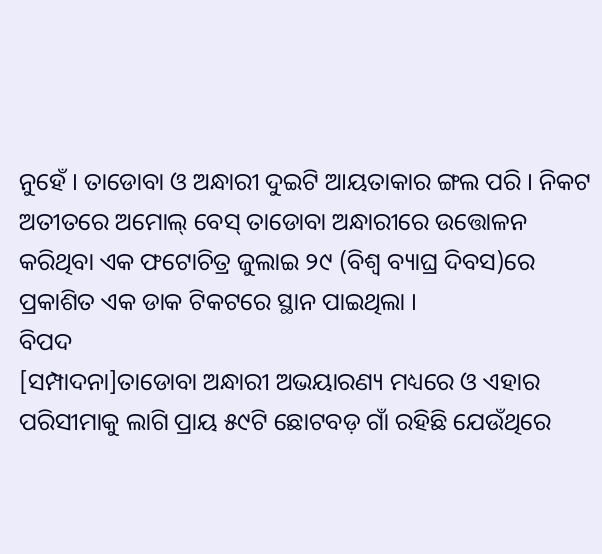ନୁହେଁ । ତାଡୋବା ଓ ଅନ୍ଧାରୀ ଦୁଇଟି ଆୟତାକାର ଙ୍ଗଲ ପରି । ନିକଟ ଅତୀତରେ ଅମୋଲ୍ ବେସ୍ ତାଡୋବା ଅନ୍ଧାରୀରେ ଉତ୍ତୋଳନ କରିଥିବା ଏକ ଫଟୋଚିତ୍ର ଜୁଲାଇ ୨୯ (ବିଶ୍ୱ ବ୍ୟାଘ୍ର ଦିବସ)ରେ ପ୍ରକାଶିତ ଏକ ଡାକ ଟିକଟରେ ସ୍ଥାନ ପାଇଥିଲା ।
ବିପଦ
[ସମ୍ପାଦନା]ତାଡୋବା ଅନ୍ଧାରୀ ଅଭୟାରଣ୍ୟ ମଧ୍ୟରେ ଓ ଏହାର ପରିସୀମାକୁ ଲାଗି ପ୍ରାୟ ୫୯ଟି ଛୋଟବଡ଼ ଗାଁ ରହିଛି ଯେଉଁଥିରେ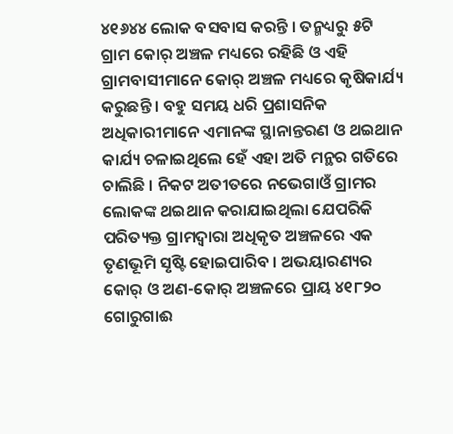୪୧୬୪୪ ଲୋକ ବସବାସ କରନ୍ତି । ତନ୍ମଧ୍ୟରୁ ୫ଟି ଗ୍ରାମ କୋର୍ ଅଞ୍ଚଳ ମଧ୍ୟରେ ରହିଛି ଓ ଏହି ଗ୍ରାମବାସୀମାନେ କୋର୍ ଅଞ୍ଚଳ ମଧ୍ୟରେ କୃଷିକାର୍ଯ୍ୟ କରୁଛନ୍ତି । ବହୁ ସମୟ ଧରି ପ୍ରଶାସନିକ ଅଧିକାରୀମାନେ ଏମାନଙ୍କ ସ୍ଥାନାନ୍ତରଣ ଓ ଥଇଥାନ କାର୍ଯ୍ୟ ଚଳାଇଥିଲେ ହେଁ ଏହା ଅତି ମନ୍ଥର ଗତିରେ ଚାଲିଛି । ନିକଟ ଅତୀତରେ ନଭେଗାଓଁ ଗ୍ରାମର ଲୋକଙ୍କ ଥଇଥାନ କରାଯାଇଥିଲା ଯେପରିକି ପରିତ୍ୟକ୍ତ ଗ୍ରାମଦ୍ୱାରା ଅଧିକୃତ ଅଞ୍ଚଳରେ ଏକ ତୃଣଭୂମି ସୃଷ୍ଟି ହୋଇପାରିବ । ଅଭୟାରଣ୍ୟର କୋର୍ ଓ ଅଣ-କୋର୍ ଅଞ୍ଚଳରେ ପ୍ରାୟ ୪୧୮୨୦ ଗୋରୁଗାଈ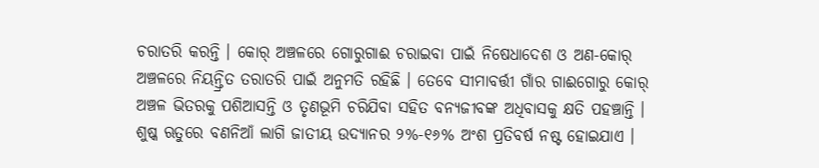ଚରାତରି କରନ୍ତି । କୋର୍ ଅଞ୍ଚଳରେ ଗୋରୁଗାଈ ଚରାଇବା ପାଇଁ ନିଷେଧାଦେଶ ଓ ଅଣ-କୋର୍ ଅଞ୍ଚଳରେ ନିୟନ୍ତ୍ରିତ ତରାତରି ପାଇଁ ଅନୁମତି ରହିଛି । ତେବେ ସୀମାବର୍ତ୍ତୀ ଗାଁର ଗାଈଗୋରୁ କୋର୍ ଅଞ୍ଚଳ ଭିତରକୁ ପଶିଆସନ୍ତି ଓ ତୃଣଭୂମି ଚରିଯିବା ସହିତ ବନ୍ୟଜୀବଙ୍କ ଅଧିବାସକୁ କ୍ଷତି ପହଞ୍ଚାନ୍ତି ।
ଶୁଷ୍କ ଋତୁରେ ବଣନିଆଁ ଲାଗି ଜାତୀୟ ଉଦ୍ୟାନର ୨%-୧୬% ଅଂଶ ପ୍ରତିବର୍ଷ ନଷ୍ଟ ହୋଇଯାଏ ।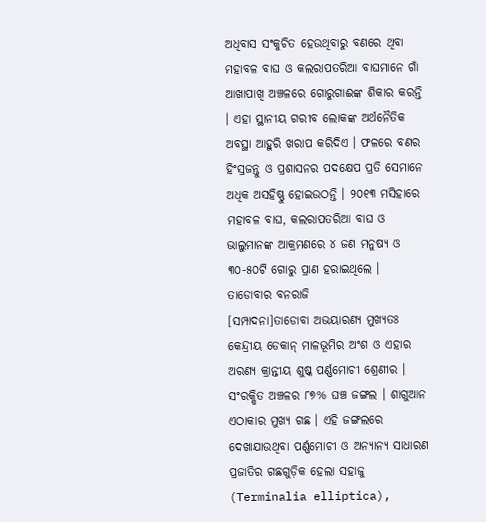ଅଧିବାସ ସଂକୁଚିତ ହେଉଥିବାରୁ ବଣରେ ଥିବା ମହାବଳ ବାଘ ଓ କଲରାପତରିଆ ବାଘମାନେ ଗାଁ ଆଖାପାଖି ଅଞ୍ଚଳରେ ଗୋରୁଗାଈଙ୍କ ଶିକାର କରନ୍ତି । ଏହା ସ୍ଥାନୀୟ ଗରୀବ ଲୋକଙ୍କ ଅର୍ଥନୈତିକ ଅବସ୍ଥା ଆହୁରି ଖରାପ କରିଦିଏ । ଫଳରେ ବଣର ହିଂସ୍ରଜନ୍ତୁ ଓ ପ୍ରଶାସନର ପଦକ୍ଷେପ ପ୍ରତି ସେମାନେ ଅଧିକ ଅସହିଷ୍ଣୁ ହୋଇଉଠନ୍ତି । ୨୦୧୩ ମସିହାରେ ମହାବଳ ବାଘ, କଲରାପତରିଆ ବାଘ ଓ ଭାଲୁମାନଙ୍କ ଆକ୍ରମଣରେ ୪ ଜଣ ମନୁଷ୍ୟ ଓ ୩୦-୫୦ଟି ଗୋରୁ ପ୍ରାଣ ହରାଇଥିଲେ ।
ତାଡୋବାର ବନରାଜି
[ସମ୍ପାଦନା]ତାଡୋବା ଅଭୟାରଣ୍ୟ ମୁଖ୍ୟତଃ କେନ୍ଦ୍ରୀୟ ଡେକାନ୍ ମାଳଭୂମିର ଅଂଶ ଓ ଏହାର ଅରଣ୍ୟ କ୍ରାନ୍ତୀୟ ଶୁଷ୍କ ପର୍ଣ୍ଣମୋଚୀ ଶ୍ରେଣୀର । ସଂରକ୍ଷିତ ଅଞ୍ଚଳର ୮୭% ଘଞ୍ଚ ଜଙ୍ଗଲ । ଶାଗୁଆନ ଏଠାକାର ମୁଖ୍ୟ ଗଛ । ଏହି ଜଙ୍ଗଲରେ ଦେଖାଯାଉଥିବା ପର୍ଣ୍ଣମୋଚୀ ଓ ଅନ୍ୟାନ୍ୟ ସାଧାରଣ ପ୍ରଜାତିର ଗଛଗୁଡ଼ିକ ହେଲା ସହାଜୁ (Terminalia elliptica),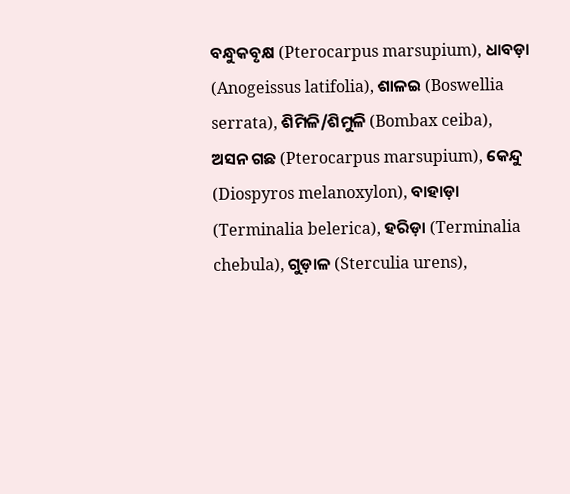ବନ୍ଧୁକବୃକ୍ଷ (Pterocarpus marsupium), ଧାବଡ଼ା (Anogeissus latifolia), ଶାଳଇ (Boswellia serrata), ଶିମିଳି/ଶିମୁଳି (Bombax ceiba), ଅସନ ଗଛ (Pterocarpus marsupium), କେନ୍ଦୁ (Diospyros melanoxylon), ବାହାଡ଼ା (Terminalia belerica), ହରିଡ଼ା (Terminalia chebula), ଗୁଡ଼ାଳ (Sterculia urens),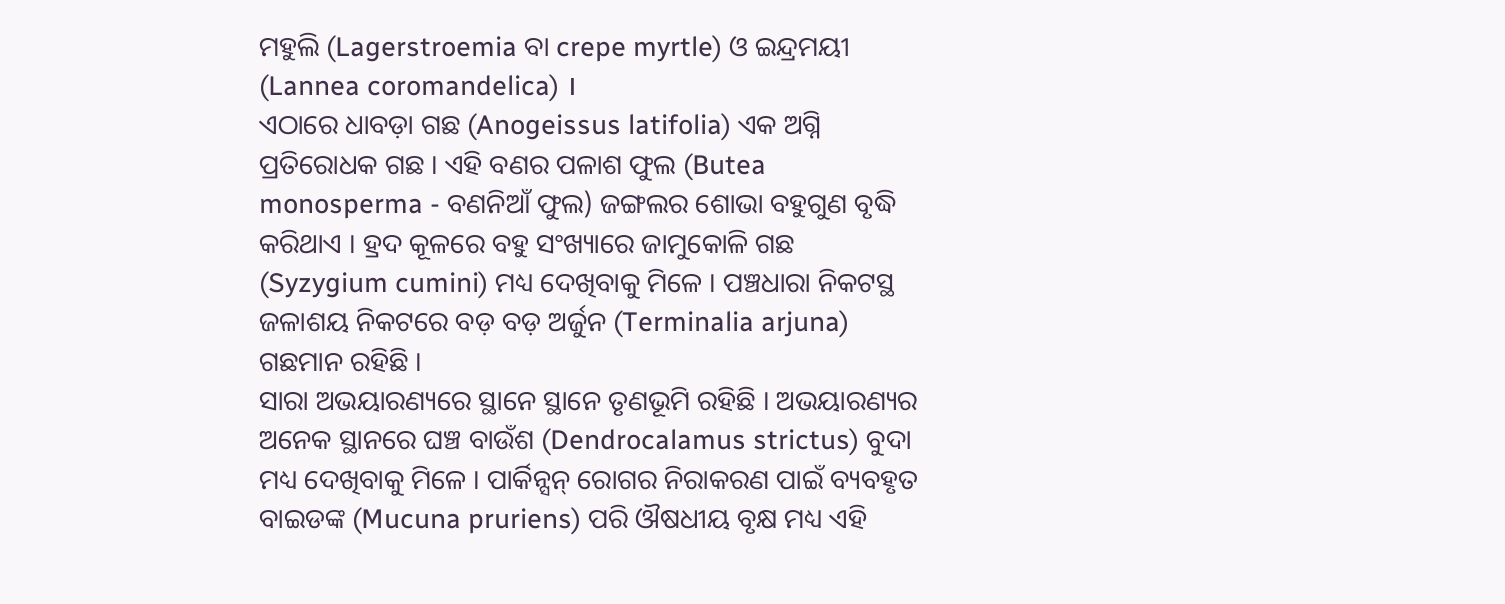ମହୁଲି (Lagerstroemia ବା crepe myrtle) ଓ ଇନ୍ଦ୍ରମୟୀ (Lannea coromandelica) ।
ଏଠାରେ ଧାବଡ଼ା ଗଛ (Anogeissus latifolia) ଏକ ଅଗ୍ନି ପ୍ରତିରୋଧକ ଗଛ । ଏହି ବଣର ପଳାଶ ଫୁଲ (Butea monosperma - ବଣନିଆଁ ଫୁଲ) ଜଙ୍ଗଲର ଶୋଭା ବହୁଗୁଣ ବୃଦ୍ଧି କରିଥାଏ । ହ୍ରଦ କୂଳରେ ବହୁ ସଂଖ୍ୟାରେ ଜାମୁକୋଳି ଗଛ (Syzygium cumini) ମଧ୍ୟ ଦେଖିବାକୁ ମିଳେ । ପଞ୍ଚଧାରା ନିକଟସ୍ଥ ଜଳାଶୟ ନିକଟରେ ବଡ଼ ବଡ଼ ଅର୍ଜୁନ (Terminalia arjuna) ଗଛମାନ ରହିଛି ।
ସାରା ଅଭୟାରଣ୍ୟରେ ସ୍ଥାନେ ସ୍ଥାନେ ତୃଣଭୂମି ରହିଛି । ଅଭୟାରଣ୍ୟର ଅନେକ ସ୍ଥାନରେ ଘଞ୍ଚ ବାଉଁଶ (Dendrocalamus strictus) ବୁଦା ମଧ୍ୟ ଦେଖିବାକୁ ମିଳେ । ପାର୍କିନ୍ସନ୍ ରୋଗର ନିରାକରଣ ପାଇଁ ବ୍ୟବହୃତ ବାଇଡଙ୍କ (Mucuna pruriens) ପରି ଔଷଧୀୟ ବୃକ୍ଷ ମଧ୍ୟ ଏହି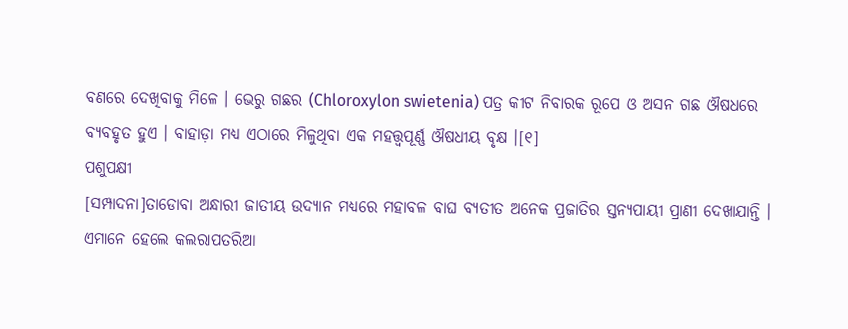ବଣରେ ଦେଖିବାକୁ ମିଳେ । ଭେରୁ ଗଛର (Chloroxylon swietenia) ପତ୍ର କୀଟ ନିବାରକ ରୂପେ ଓ ଅସନ ଗଛ ଔଷଧରେ ବ୍ୟବହୃତ ହୁଏ । ବାହାଡ଼ା ମଧ୍ୟ ଏଠାରେ ମିଳୁଥିବା ଏକ ମହତ୍ତ୍ୱପୂର୍ଣ୍ଣ ଔଷଧୀୟ ବୃକ୍ଷ ।[୧]
ପଶୁପକ୍ଷୀ
[ସମ୍ପାଦନା]ତାଡୋବା ଅନ୍ଧାରୀ ଜାତୀୟ ଉଦ୍ୟାନ ମଧ୍ୟରେ ମହାବଳ ବାଘ ବ୍ୟତୀତ ଅନେକ ପ୍ରଜାତିର ସ୍ତନ୍ୟପାୟୀ ପ୍ରାଣୀ ଦେଖାଯାନ୍ତି । ଏମାନେ ହେଲେ କଲରାପତରିଆ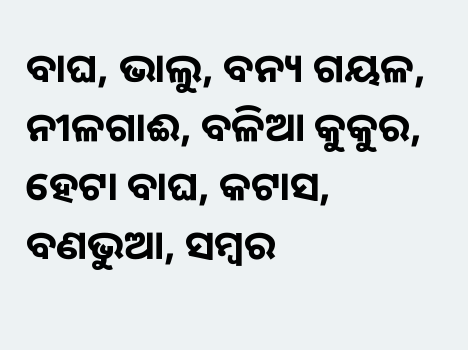ବାଘ, ଭାଲୁ, ବନ୍ୟ ଗୟଳ, ନୀଳଗାଈ, ବଳିଆ କୁକୁର, ହେଟା ବାଘ, କଟାସ, ବଣଭୁଆ, ସମ୍ବର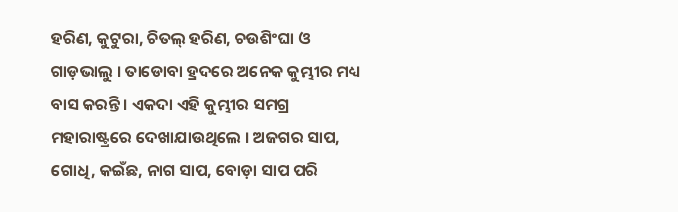ହରିଣ, କୁଟୁରା, ଚିତଲ୍ ହରିଣ, ଚଉଶିଂଘା ଓ ଗାଡ଼ଭାଲୁ । ତାଡୋବା ହ୍ରଦରେ ଅନେକ କୁମ୍ଭୀର ମଧ୍ୟ ବାସ କରନ୍ତି । ଏକଦା ଏହି କୁମ୍ଭୀର ସମଗ୍ର ମହାରାଷ୍ଟ୍ରରେ ଦେଖାଯାଉଥିଲେ । ଅଜଗର ସାପ, ଗୋଧି, କଇଁଛ, ନାଗ ସାପ, ବୋଡ଼ା ସାପ ପରି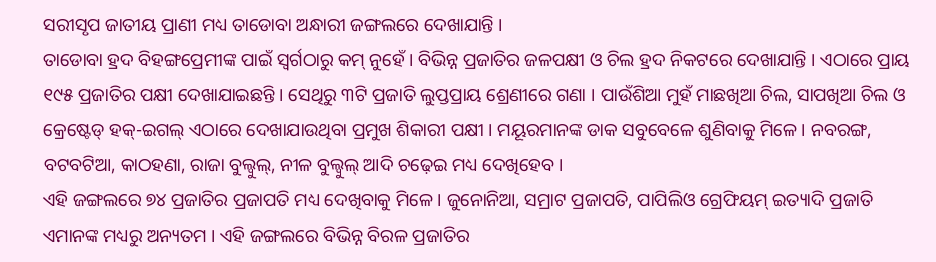ସରୀସୃପ ଜାତୀୟ ପ୍ରାଣୀ ମଧ୍ୟ ତାଡୋବା ଅନ୍ଧାରୀ ଜଙ୍ଗଲରେ ଦେଖାଯାନ୍ତି ।
ତାଡୋବା ହ୍ରଦ ବିହଙ୍ଗପ୍ରେମୀଙ୍କ ପାଇଁ ସ୍ୱର୍ଗଠାରୁ କମ୍ ନୁହେଁ । ବିଭିନ୍ନ ପ୍ରଜାତିର ଜଳପକ୍ଷୀ ଓ ଚିଲ ହ୍ରଦ ନିକଟରେ ଦେଖାଯାନ୍ତି । ଏଠାରେ ପ୍ରାୟ ୧୯୫ ପ୍ରଜାତିର ପକ୍ଷୀ ଦେଖାଯାଇଛନ୍ତି । ସେଥିରୁ ୩ଟି ପ୍ରଜାତି ଲୁପ୍ତପ୍ରାୟ ଶ୍ରେଣୀରେ ଗଣା । ପାଉଁଶିଆ ମୁହଁ ମାଛଖିଆ ଚିଲ, ସାପଖିଆ ଚିଲ ଓ କ୍ରେଷ୍ଟେଡ୍ ହକ୍-ଇଗଲ୍ ଏଠାରେ ଦେଖାଯାଉଥିବା ପ୍ରମୁଖ ଶିକାରୀ ପକ୍ଷୀ । ମୟୂରମାନଙ୍କ ଡାକ ସବୁବେଳେ ଶୁଣିବାକୁ ମିଳେ । ନବରଙ୍ଗ, ବଟବଟିଆ, କାଠହଣା, ରାଜା ବୁଲ୍ବୁଲ୍, ନୀଳ ବୁଲ୍ବୁଲ୍ ଆଦି ଚଢ଼େଇ ମଧ୍ୟ ଦେଖିହେବ ।
ଏହି ଜଙ୍ଗଲରେ ୭୪ ପ୍ରଜାତିର ପ୍ରଜାପତି ମଧ୍ୟ ଦେଖିବାକୁ ମିଳେ । ଜୁନୋନିଆ, ସମ୍ରାଟ ପ୍ରଜାପତି, ପାପିଲିଓ ଗ୍ରେଫିୟମ୍ ଇତ୍ୟାଦି ପ୍ରଜାତି ଏମାନଙ୍କ ମଧ୍ୟରୁ ଅନ୍ୟତମ । ଏହି ଜଙ୍ଗଲରେ ବିଭିନ୍ନ ବିରଳ ପ୍ରଜାତିର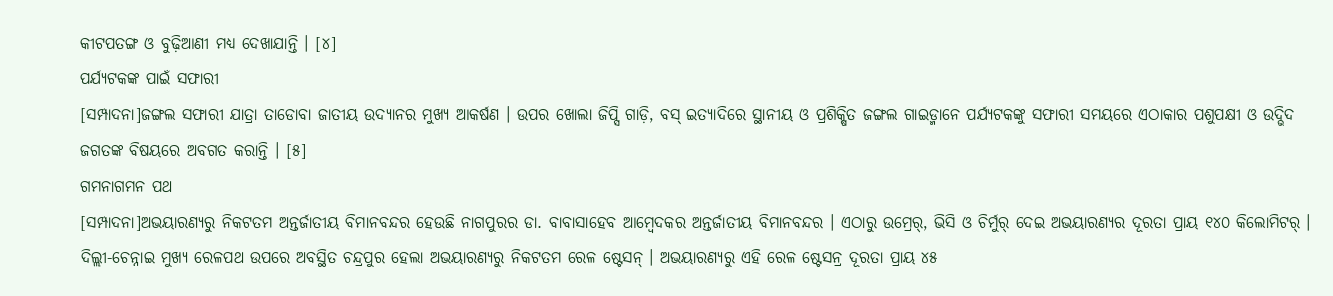କୀଟପତଙ୍ଗ ଓ ବୁଢ଼ିଆଣୀ ମଧ୍ୟ ଦେଖାଯାନ୍ତି । [୪]
ପର୍ଯ୍ୟଟକଙ୍କ ପାଇଁ ସଫାରୀ
[ସମ୍ପାଦନା]ଜଙ୍ଗଲ ସଫାରୀ ଯାତ୍ରା ତାଡୋବା ଜାତୀୟ ଉଦ୍ୟାନର ମୁଖ୍ୟ ଆକର୍ଷଣ । ଉପର ଖୋଲା ଜିପ୍ସି ଗାଡ଼ି, ବସ୍ ଇତ୍ୟାଦିରେ ସ୍ଥାନୀୟ ଓ ପ୍ରଶିକ୍ଷିତ ଜଙ୍ଗଲ ଗାଇଡ୍ମାନେ ପର୍ଯ୍ୟଟକଙ୍କୁ ସଫାରୀ ସମୟରେ ଏଠାକାର ପଶୁପକ୍ଷୀ ଓ ଉଦ୍ଭିଦ ଜଗତଙ୍କ ବିଷୟରେ ଅବଗତ କରାନ୍ତି । [୫]
ଗମନାଗମନ ପଥ
[ସମ୍ପାଦନା]ଅଭୟାରଣ୍ୟରୁ ନିକଟତମ ଅନ୍ତର୍ଜାତୀୟ ବିମାନବନ୍ଦର ହେଉଛି ନାଗପୁରର ଡା. ବାବାସାହେବ ଆମ୍ବେଦକର ଅନ୍ତର୍ଜାତୀୟ ବିମାନବନ୍ଦର । ଏଠାରୁ ଉମ୍ରେର୍, ଭିସି ଓ ଚିର୍ମୁର୍ ଦେଇ ଅଭୟାରଣ୍ୟର ଦୂରତା ପ୍ରାୟ ୧୪୦ କିଲୋମିଟର୍ ।
ଦିଲ୍ଲୀ-ଚେନ୍ନାଇ ମୁଖ୍ୟ ରେଳପଥ ଉପରେ ଅବସ୍ଥିତ ଚନ୍ଦ୍ରପୁର ହେଲା ଅଭୟାରଣ୍ୟରୁ ନିକଟତମ ରେଳ ଷ୍ଟେସନ୍ । ଅଭୟାରଣ୍ୟରୁ ଏହି ରେଳ ଷ୍ଟେସନ୍ର ଦୂରତା ପ୍ରାୟ ୪୫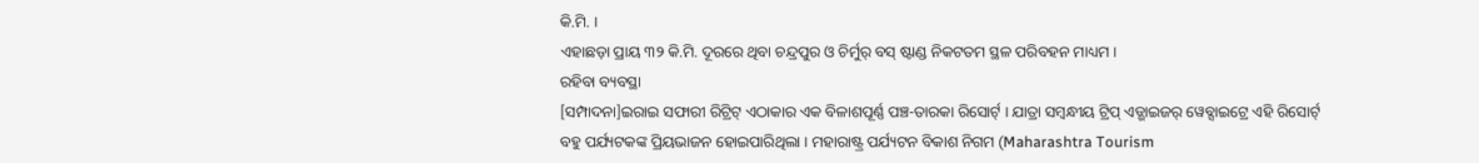କି.ମି. ।
ଏହାଛଡ଼ା ପ୍ରାୟ ୩୨ କି.ମି. ଦୂରରେ ଥିବା ଚନ୍ଦ୍ରପୁର ଓ ଚିର୍ମୁର୍ ବସ୍ ଷ୍ଟାଣ୍ଡ ନିକଟତମ ସ୍ଥଳ ପରିବହନ ମାଧ୍ୟମ ।
ରହିବା ବ୍ୟବସ୍ଥା
[ସମ୍ପାଦନା]ଇରାଇ ସଫାରୀ ରିଟ୍ରିଟ୍ ଏଠାକାର ଏକ ବିଳାଶପୂର୍ଣ୍ଣ ପଞ୍ଚ-ତାରକା ରିସୋର୍ଟ୍ । ଯାତ୍ରା ସମ୍ବନ୍ଧୀୟ ଟ୍ରିପ୍ ଏଡ୍ଭାଇଜର୍ ୱେବ୍ସାଇଟ୍ରେ ଏହି ରିସୋର୍ଟ୍ ବହୁ ପର୍ଯ୍ୟଟକଙ୍କ ପ୍ରିୟଭାଜନ ହୋଇପାରିଥିଲା । ମହାରାଷ୍ଟ୍ର ପର୍ଯ୍ୟଟନ ବିକାଶ ନିଗମ (Maharashtra Tourism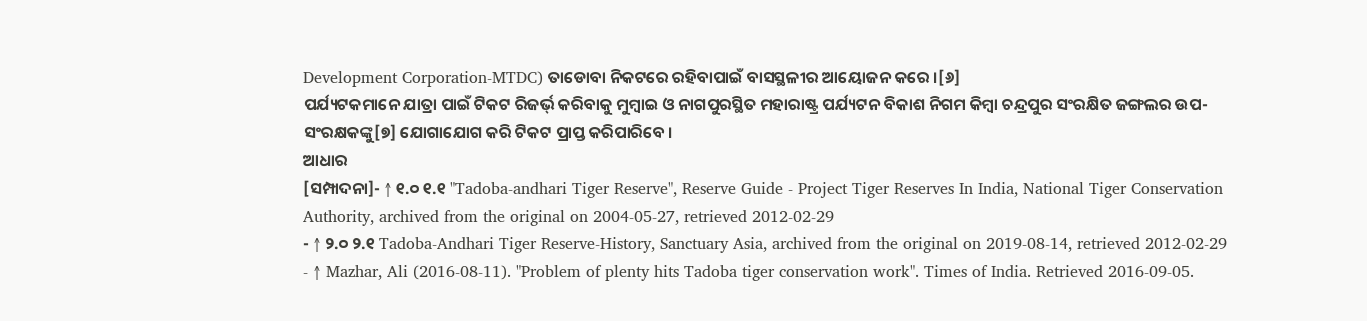Development Corporation-MTDC) ତାଡୋବା ନିକଟରେ ରହିବାପାଇଁ ବାସସ୍ଥଳୀର ଆୟୋଜନ କରେ ।[୬]
ପର୍ଯ୍ୟଟକମାନେ ଯାତ୍ରା ପାଇଁ ଟିକଟ ରିଜର୍ଭ୍ କରିବାକୁ ମୁମ୍ବାଇ ଓ ନାଗପୁରସ୍ଥିତ ମହାରାଷ୍ଟ୍ର ପର୍ଯ୍ୟଟନ ବିକାଶ ନିଗମ କିମ୍ବା ଚନ୍ଦ୍ରପୁର ସଂରକ୍ଷିତ ଜଙ୍ଗଲର ଉପ-ସଂରକ୍ଷକଙ୍କୁ[୭] ଯୋଗାଯୋଗ କରି ଟିକଟ ପ୍ରାପ୍ତ କରିପାରିବେ ।
ଆଧାର
[ସମ୍ପାଦନା]- ↑ ୧.୦ ୧.୧ "Tadoba-andhari Tiger Reserve", Reserve Guide - Project Tiger Reserves In India, National Tiger Conservation Authority, archived from the original on 2004-05-27, retrieved 2012-02-29
- ↑ ୨.୦ ୨.୧ Tadoba-Andhari Tiger Reserve-History, Sanctuary Asia, archived from the original on 2019-08-14, retrieved 2012-02-29
- ↑ Mazhar, Ali (2016-08-11). "Problem of plenty hits Tadoba tiger conservation work". Times of India. Retrieved 2016-09-05.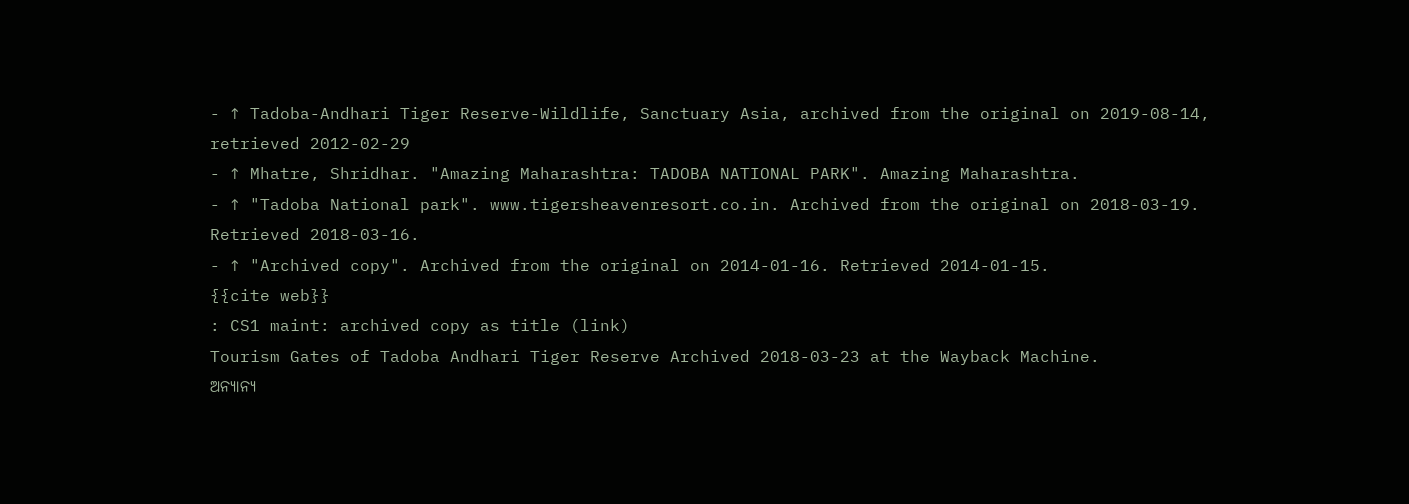- ↑ Tadoba-Andhari Tiger Reserve-Wildlife, Sanctuary Asia, archived from the original on 2019-08-14, retrieved 2012-02-29
- ↑ Mhatre, Shridhar. "Amazing Maharashtra: TADOBA NATIONAL PARK". Amazing Maharashtra.
- ↑ "Tadoba National park". www.tigersheavenresort.co.in. Archived from the original on 2018-03-19. Retrieved 2018-03-16.
- ↑ "Archived copy". Archived from the original on 2014-01-16. Retrieved 2014-01-15.
{{cite web}}
: CS1 maint: archived copy as title (link)
Tourism Gates of Tadoba Andhari Tiger Reserve Archived 2018-03-23 at the Wayback Machine.
ଅନ୍ୟାନ୍ୟ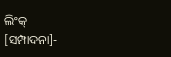ଲିଂକ୍
[ସମ୍ପାଦନା]-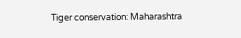Tiger conservation: Maharashtra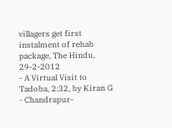villagers get first instalment of rehab package, The Hindu, 29-2-2012
- A Virtual Visit to Tadoba, 2:32, by Kiran G
- Chandrapur-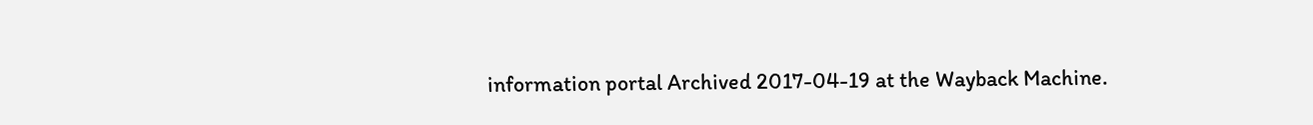information portal Archived 2017-04-19 at the Wayback Machine.